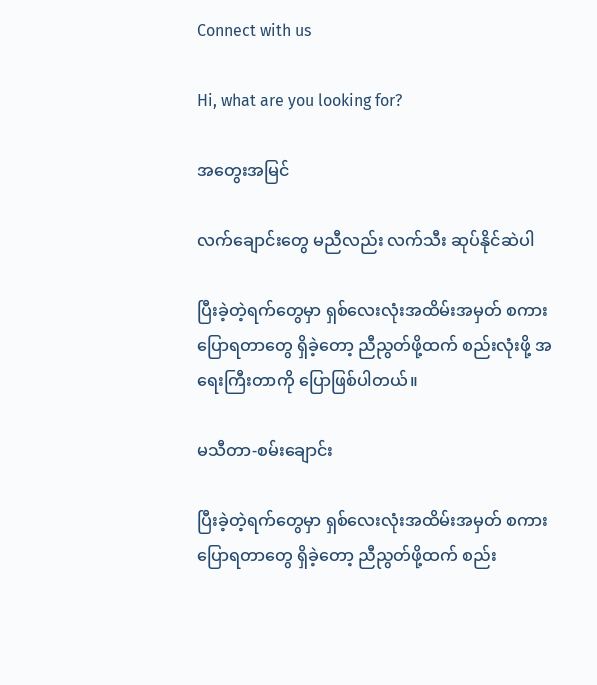Connect with us

Hi, what are you looking for?

အတွေးအမြင်

လက်ချောင်းတွေ မညီလည်း လက်သီး ဆုပ်နိုင်ဆဲပါ

ပြီးခဲ့တဲ့ရက်တွေမှာ ရှစ်လေးလုံးအထိမ်းအမှတ် စကားပြောရတာတွေ ရှိခဲ့တော့ ညီညွတ်ဖို့ထက် စည်းလုံးဖို့ အရေးကြီးတာကို ပြောဖြစ်ပါတယ်။

မသီတာ-စမ်းချောင်း

ပြီးခဲ့တဲ့ရက်တွေမှာ ရှစ်လေးလုံးအထိမ်းအမှတ် စကားပြောရတာတွေ ရှိခဲ့တော့ ညီညွတ်ဖို့ထက် စည်း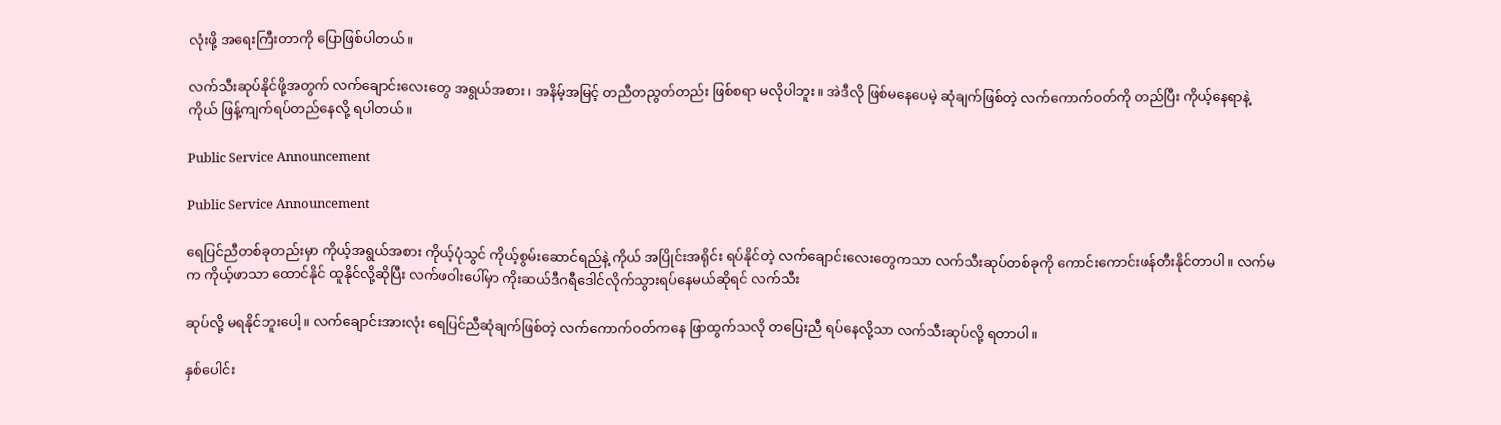လုံးဖို့ အရေးကြီးတာကို ပြောဖြစ်ပါတယ်။

လက်သီးဆုပ်နိုင်ဖို့အတွက် လက်ချောင်းလေးတွေ အရွယ်အစား၊ အနိမ့်အမြင့် တညီတညွတ်တည်း ဖြစ်စရာ မလိုပါဘူး။ အဲဒီလို ဖြစ်မနေပေမဲ့ ဆုံချက်ဖြစ်တဲ့ လက်ကောက်ဝတ်ကို တည်ပြီး ကိုယ့်နေရာနဲ့ကိုယ် ဖြန့်ကျက်ရပ်တည်နေလို့ ရပါတယ်။

Public Service Announcement

Public Service Announcement

ရေပြင်ညီတစ်ခုတည်းမှာ ကိုယ့်အရွယ်အစား ကိုယ့်ပုံသွင် ကိုယ့်စွမ်းဆောင်ရည်နဲ့ ကိုယ် အပြိုင်းအရိုင်း ရပ်နိုင်တဲ့ လက်ချောင်းလေးတွေကသာ လက်သီးဆုပ်တစ်ခုကို ကောင်းကောင်းဖန်တီးနိုင်တာပါ။ လက်မက ကိုယ့်ဖာသာ ထောင်နိုင် ထူနိုင်လို့ဆိုပြီး လက်ဖဝါးပေါ်မှာ ကိုးဆယ်ဒီဂရီဒေါင်လိုက်သွားရပ်နေမယ်ဆိုရင် လက်သီး

ဆုပ်လို့ မရနိုင်ဘူးပေါ့။ လက်ချောင်းအားလုံး ရေပြင်ညီဆုံချက်ဖြစ်တဲ့ လက်ကောက်ဝတ်ကနေ ဖြာထွက်သလို တပြေးညီ ရပ်နေလို့သာ လက်သီးဆုပ်လို့ ရတာပါ။

နှစ်ပေါင်း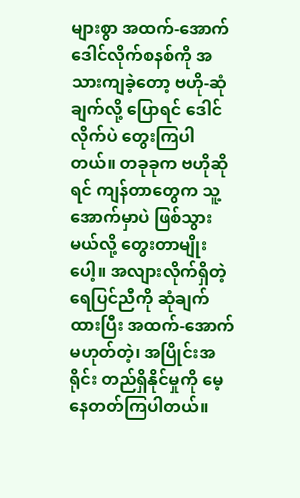များစွာ အထက်-အောက် ဒေါင်လိုက်စနစ်ကို အသားကျခဲ့တော့ ဗဟို-ဆုံချက်လို့ ပြောရင် ဒေါင်လိုက်ပဲ တွေးကြပါတယ်။ တခုခုက ဗဟိုဆိုရင် ကျန်တာတွေက သူ့အောက်မှာပဲ ဖြစ်သွားမယ်လို့ တွေးတာမျိုးပေါ့။ အလျားလိုက်ရှိတဲ့ ရေပြင်ညီကို ဆုံချက်ထားပြီး အထက်-အောက် မဟုတ်တဲ့၊ အပြိုင်းအရိုင်း တည်ရှိနိုင်မှုကို မေ့နေတတ်ကြပါတယ်။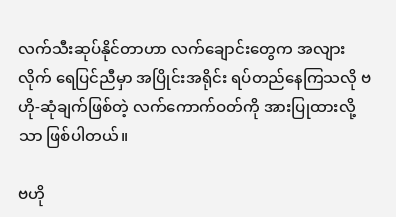လက်သီးဆုပ်နိုင်တာဟာ လက်ချောင်းတွေက အလျားလိုက် ရေပြင်ညီမှာ အပြိုင်းအရိုင်း ရပ်တည်နေကြသလို ဗဟို-ဆုံချက်ဖြစ်တဲ့ လက်ကောက်ဝတ်ကို အားပြုထားလို့သာ ဖြစ်ပါတယ်။

ဗဟို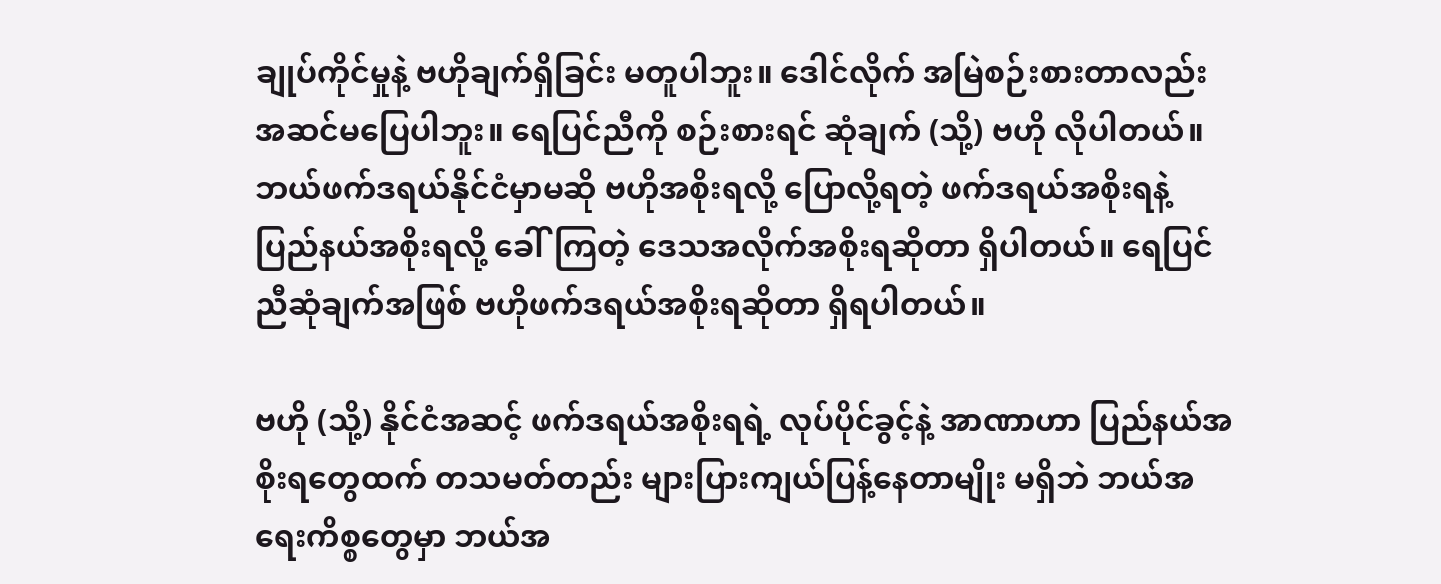ချုပ်ကိုင်မှုနဲ့ ဗဟိုချက်ရှိခြင်း မတူပါဘူး။ ဒေါင်လိုက် အမြဲစဉ်းစားတာလည်း အဆင်မပြေပါဘူး။ ရေပြင်ညီကို စဉ်းစားရင် ဆုံချက် (သို့) ဗဟို လိုပါတယ်။ ဘယ်ဖက်ဒရယ်နိုင်ငံမှာမဆို ဗဟိုအစိုးရလို့ ပြောလို့ရတဲ့ ဖက်ဒရယ်အစိုးရနဲ့ ပြည်နယ်အစိုးရလို့ ခေါ်ကြတဲ့ ဒေသအလိုက်အစိုးရဆိုတာ ရှိပါတယ်။ ရေပြင်ညီဆုံချက်အဖြစ် ဗဟိုဖက်ဒရယ်အစိုးရဆိုတာ ရှိရပါတယ်။

ဗဟို (သို့) နိုင်ငံအဆင့် ဖက်ဒရယ်အစိုးရရဲ့ လုပ်ပိုင်ခွင့်နဲ့ အာဏာဟာ ပြည်နယ်အစိုးရတွေထက် တသမတ်တည်း များပြားကျယ်ပြန့်နေတာမျိုး မရှိဘဲ ဘယ်အရေးကိစ္စတွေမှာ ဘယ်အ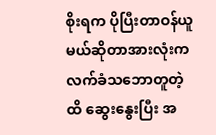စိုးရက ပိုပြီးတာဝန်ယူမယ်ဆိုတာအားလုံးကလက်ခံသဘောတူတဲ့ထိ ဆွေးနွေးပြီး အ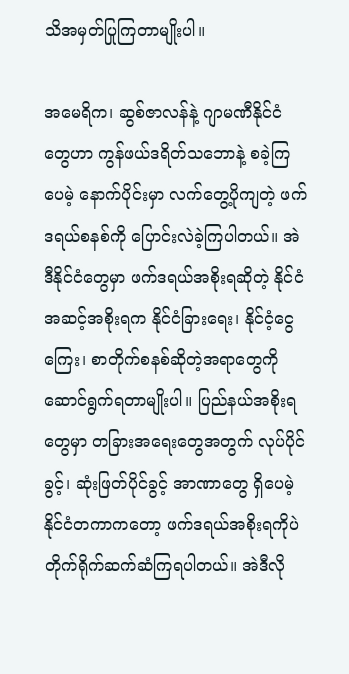သိအမှတ်ပြုကြတာမျိုးပါ။

အမေရိက၊ ဆွစ်ဇာလန်နဲ့ ဂျာမဏီနိုင်ငံတွေဟာ ကွန်ဖယ်ဒရိတ်သဘောနဲ့ စခဲ့ကြပေမဲ့ နောက်ပိုင်းမှာ လက်တွေ့ပိုကျတဲ့ ဖက်ဒရယ်စနစ်ကို ပြောင်းလဲခဲ့ကြပါတယ်။ အဲဒီနိုင်ငံတွေမှာ ဖက်ဒရယ်အစိုးရဆိုတဲ့ နိုင်ငံအဆင့်အစိုးရက နိုင်ငံခြားရေး၊ နိုင်ငံ့ငွေကြေး၊ စာတိုက်စနစ်ဆိုတဲ့အရာတွေကို ဆောင်ရွက်ရတာမျိုးပါ။ ပြည်နယ်အစိုးရတွေမှာ တခြားအရေးတွေအတွက် လုပ်ပိုင်ခွင့်၊ ဆုံးဖြတ်ပိုင်ခွင့် အာဏာတွေ ရှိပေမဲ့ နိုင်ငံတကာကတော့ ဖက်ဒရယ်အစိုးရကိုပဲ တိုက်ရိုက်ဆက်ဆံကြရပါတယ်။ အဲဒီလို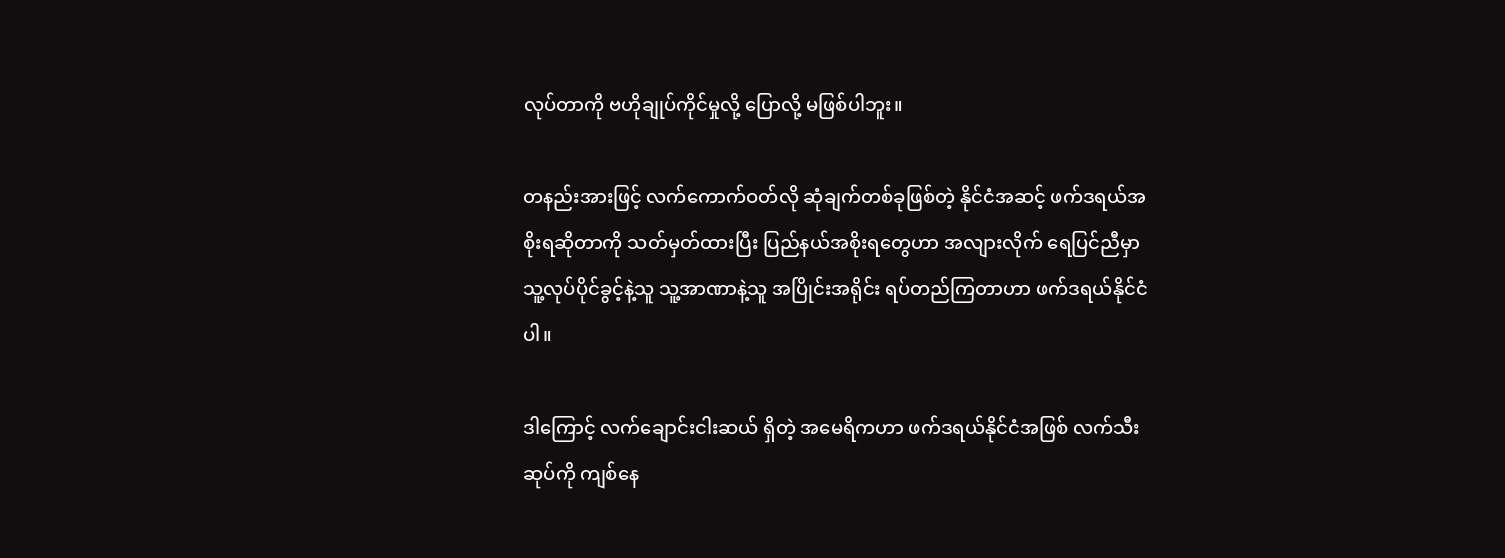လုပ်တာကို ဗဟိုချုပ်ကိုင်မှုလို့ ပြောလို့ မဖြစ်ပါဘူး။

တနည်းအားဖြင့် လက်ကောက်ဝတ်လို ဆုံချက်တစ်ခုဖြစ်တဲ့ နိုင်ငံအဆင့် ဖက်ဒရယ်အစိုးရဆိုတာကို သတ်မှတ်ထားပြီး ပြည်နယ်အစိုးရတွေဟာ အလျားလိုက် ရေပြင်ညီမှာ သူ့လုပ်ပိုင်ခွင့်နဲ့သူ သူ့အာဏာနဲ့သူ အပြိုင်းအရိုင်း ရပ်တည်ကြတာဟာ ဖက်ဒရယ်နိုင်ငံပါ။

ဒါကြောင့် လက်ချောင်းငါးဆယ် ရှိတဲ့ အမေရိကဟာ ဖက်ဒရယ်နိုင်ငံအဖြစ် လက်သီးဆုပ်ကို ကျစ်နေ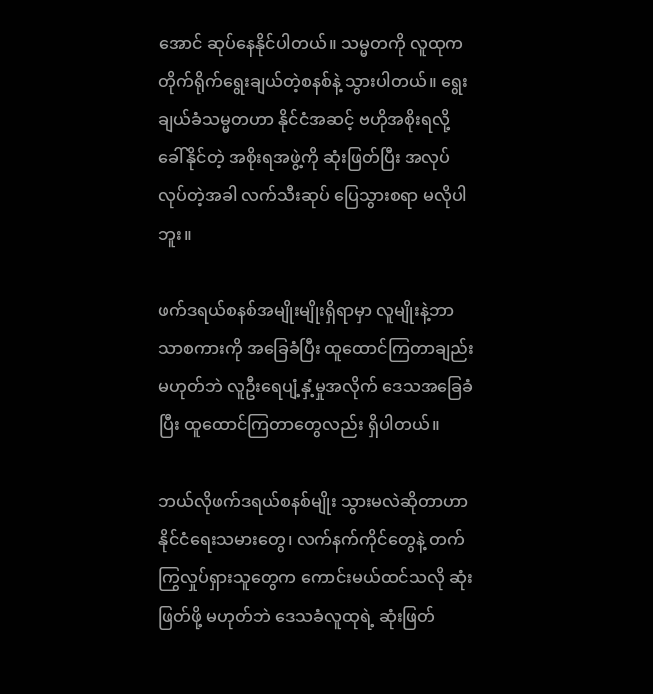အောင် ဆုပ်နေနိုင်ပါတယ်။ သမ္မတကို လူထုက တိုက်ရိုက်ရွေးချယ်တဲ့စနစ်နဲ့ သွားပါတယ်။ ရွေးချယ်ခံသမ္မတဟာ နိုင်ငံအဆင့် ဗဟိုအစိုးရလို့ ခေါ်နိုင်တဲ့ အစိုးရအဖွဲ့ကို ဆုံးဖြတ်ပြီး အလုပ်လုပ်တဲ့အခါ လက်သီးဆုပ် ပြေသွားစရာ မလိုပါဘူး။

ဖက်ဒရယ်စနစ်အမျိုးမျိုးရှိရာမှာ လူမျိုးနဲ့ဘာသာစကားကို အခြေခံပြီး ထူထောင်ကြတာချည်း မဟုတ်ဘဲ လူဦးရေပျံ့နှံ့မှုအလိုက် ဒေသအခြေခံပြီး ထူထောင်ကြတာတွေလည်း ရှိပါတယ်။

ဘယ်လိုဖက်ဒရယ်စနစ်မျိုး သွားမလဲဆိုတာဟာ နိုင်ငံရေးသမားတွေ၊ လက်နက်ကိုင်တွေနဲ့ တက်ကြွလှုပ်ရှားသူတွေက ကောင်းမယ်ထင်သလို ဆုံးဖြတ်ဖို့ မဟုတ်ဘဲ ဒေသခံလူထုရဲ့ ဆုံးဖြတ်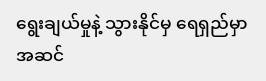ရွေးချယ်မှုနဲ့ သွားနိုင်မှ ရေရှည်မှာ အဆင်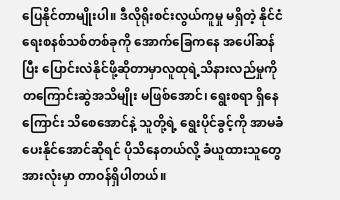ပြေနိုင်တာမျိုးပါ။ ဒီလိုရိုးစင်းလွယ်ကူမှု မရှိတဲ့ နိုင်ငံရေးစနစ်သစ်တစ်ခုကို အောက်ခြေကနေ အပေါ်ဆန်ပြီး ပြောင်းလဲနိုင်ဖို့ဆိုတာမှာလူထုရဲ့သိနားလည်မှုကို တကြောင်းဆွဲအသိမျိုး မဖြစ်အောင်၊ ရွေးစရာ ရှိနေကြောင်း သိစေအောင်နဲ့ သူတို့ရဲ့ ရွေးပိုင်ခွင့်ကို အာမခံပေးနိုင်အောင်ဆိုရင် ပိုသိနေတယ်လို့ ခံယူထားသူတွေအားလုံးမှာ တာဝန်ရှိပါတယ်။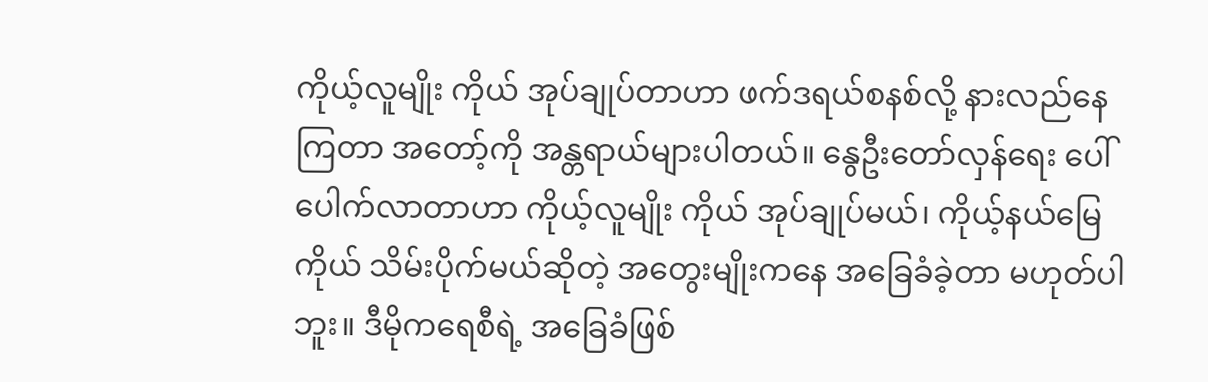ကိုယ့်လူမျိုး ကိုယ် အုပ်ချုပ်တာဟာ ဖက်ဒရယ်စနစ်လို့ နားလည်နေကြတာ အတော့်ကို အန္တရာယ်များပါတယ်။ နွေဦးတော်လှန်ရေး ပေါ်ပေါက်လာတာဟာ ကိုယ့်လူမျိုး ကိုယ် အုပ်ချုပ်မယ်၊ ကိုယ့်နယ်မြေ ကိုယ် သိမ်းပိုက်မယ်ဆိုတဲ့ အတွေးမျိုးကနေ အခြေခံခဲ့တာ မဟုတ်ပါဘူး။ ဒီမိုကရေစီရဲ့ အခြေခံဖြစ်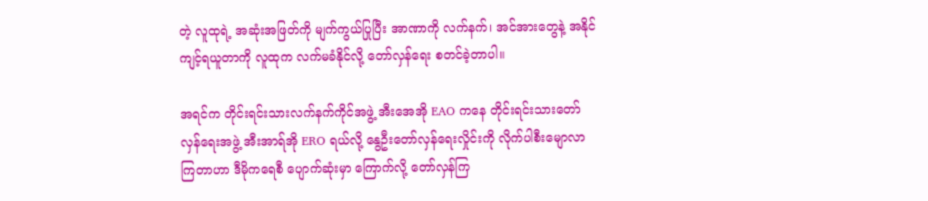တဲ့ လူထုရဲ့ အဆုံးအဖြတ်ကို မျက်ကွယ်ပြုပြီး အာဏာကို လက်နက်၊ အင်အားတွေနဲ့ အနိုင်ကျင့်ရယူတာကို လူထုက လက်မခံနိုင်လို့ တော်လှန်ရေး စတင်ခဲ့တာပါ။

အရင်က တိုင်းရင်းသားလက်နက်ကိုင်အဖွဲ့ အီးအေအို EAO ကနေ တိုင်းရင်းသားတော်လှန်ရေးအဖွဲ့ အီးအာရ်အို ERO ရယ်လို့ နွေဦးတော်လှန်ရေးလှိုင်းကို လိုက်ပါစီးမျောလာကြတာဟာ ဒီမိုကရေစီ ပျောက်ဆုံးမှာ ကြောက်လို့ တော်လှန်ကြ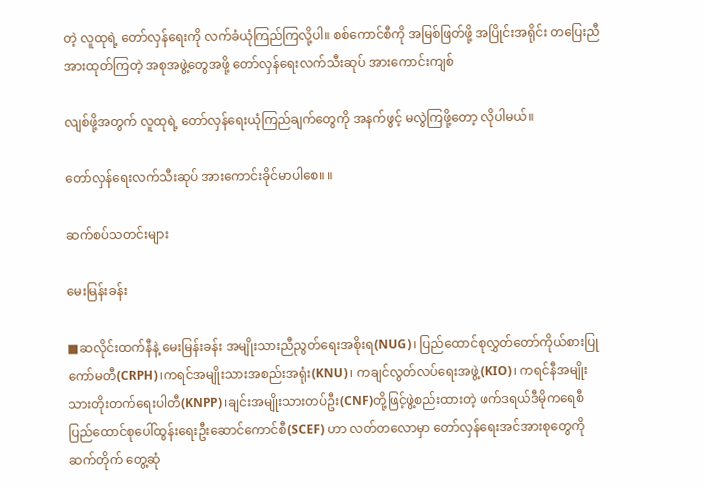တဲ့ လူထုရဲ့ တော်လှန်ရေးကို လက်ခံယုံကြည်ကြလို့ပါ။ စစ်ကောင်စီကို အမြစ်ဖြတ်ဖို့ အပြိုင်းအရိုင်း တပြေးညီ အားထုတ်ကြတဲ့ အစုအဖွဲ့တွေအဖို့ တော်လှန်ရေးလက်သီးဆုပ် အားကောင်းကျစ်

လျစ်ဖို့အတွက် လူထုရဲ့ တော်လှန်ရေးယုံကြည်ချက်တွေကို အနက်ဖွင့် မလွဲကြဖို့တော့ လိုပါမယ်။

တော်လှန်ရေးလက်သီးဆုပ် အားကောင်းခိုင်မာပါစေ။ ။

ဆက်စပ်သတင်းများ

မေးမြန်းခန်း

■ဆလိုင်းထက်နီနဲ့ မေးမြန်းခန်း အမျိုးသားညီညွတ်ရေးအစိုးရ(NUG)၊ ပြည်ထောင်စုလွှတ်တော်ကိုယ်စားပြုကော်မတီ(CRPH)၊ကရင်အမျိုးသားအစည်းအရုံး(KNU)၊ ကချင်လွတ်လပ်ရေးအဖွဲ့(KIO)၊ ကရင်နီအမျိုးသားတိုးတက်ရေးပါတီ(KNPP)၊ချင်းအမျိုးသားတပ်ဦး(CNF)တို့ဖြင့်ဖွဲ့စည်းထားတဲ့ ဖက်ဒရယ်ဒီမိုကရေစီပြည်ထောင်စုပေါ်ထွန်းရေးဦးဆောင်ကောင်စီ(SCEF) ဟာ လတ်တလောမှာ တော်လှန်ရေးအင်အားစုတွေကို ဆက်တိုက် တွေ့ဆုံ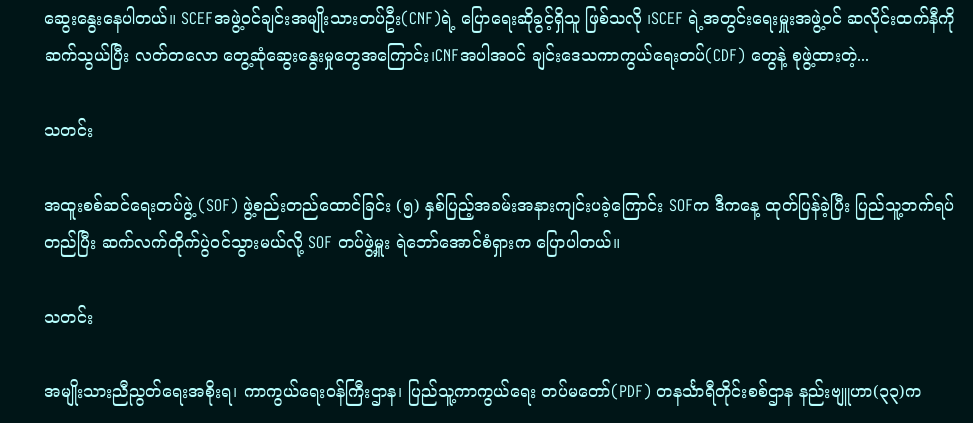ဆွေးနွေးနေပါတယ်။ SCEFအဖွဲ့ဝင်ချင်းအမျိုးသားတပ်ဦး(CNF)ရဲ့ ပြောရေးဆိုခွင့်ရှိသူ ဖြစ်သလို ၊SCEF ရဲ့အတွင်းရေးမှူးအဖွဲ့ဝင် ဆလိုင်းထက်နီကို ဆက်သွယ်ပြီး လတ်တလော တွေ့ဆုံဆွေးနွေးမှုတွေအကြောင်း၊CNFအပါအဝင် ချင်းဒေသကာကွယ်ရေးတပ်(CDF) တွေနဲ့ စုဖွဲ့ထားတဲ့...

သတင်း

အထူးစစ်ဆင်ရေးတပ်ဖွဲ့ (SOF) ဖွဲ့စည်းတည်ထောင်ခြင်း (၅) နှစ်ပြည့်အခမ်းအနားကျင်းပခဲ့ကြောင်း SOFက ဒီကနေ့ ထုတ်ပြန်ခဲ့ပြီး ပြည်သူ့ဘက်ရပ်တည်ပြီး ဆက်လက်တိုက်ပွဲဝင်သွားမယ်လို့ SOF တပ်ဖွဲ့မှူး ရဲဘော်အောင်စံရှားက ပြောပါတယ်။

သတင်း

အမျိုးသားညီညွတ်ရေးအစိုးရ၊ ကာကွယ်ရေးဝန်ကြီးဌာန၊ ပြည်သူ့ကာကွယ်ရေး တပ်မတော်(PDF) တနင်္သာရီတိုင်းစစ်ဌာန နည်းဗျူဟာ(၃၃)က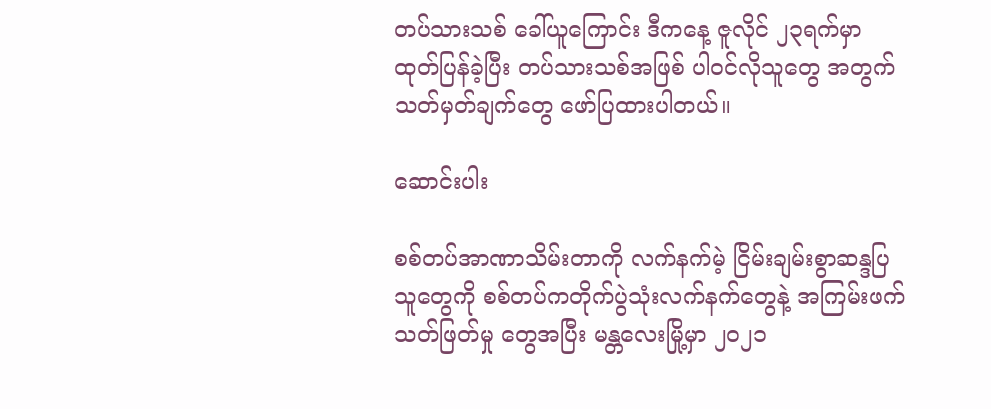တပ်သားသစ် ခေါ်ယူကြောင်း ဒီကနေ့ ဇူလိုင် ၂၃ရက်မှာ ထုတ်ပြန်ခဲ့ပြီး တပ်သားသစ်အဖြစ် ပါဝင်လိုသူတွေ အတွက် သတ်မှတ်ချက်တွေ ဖော်ပြထားပါတယ်။

ဆောင်းပါး

စစ်တပ်အာဏာသိမ်းတာကို လက်နက်မဲ့ ငြိမ်းချမ်းစွာဆန္ဒပြသူတွေကို စစ်တပ်ကတိုက်ပွဲသုံးလက်နက်တွေနဲ့ အကြမ်းဖက်သတ်ဖြတ်မှု တွေအပြီး မန္တလေးမြို့မှာ ၂၀၂၁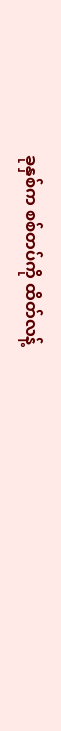ခုနှစ်က စစ်တပ်ကို ထိတ်လန့်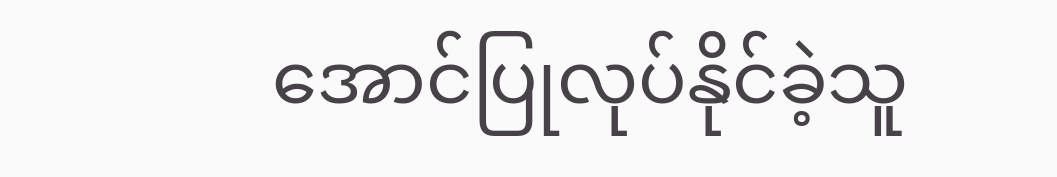အောင်ပြုလုပ်နိုင်ခဲ့သူ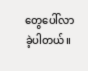တွေပေါ်လာခဲ့ပါတယ်။